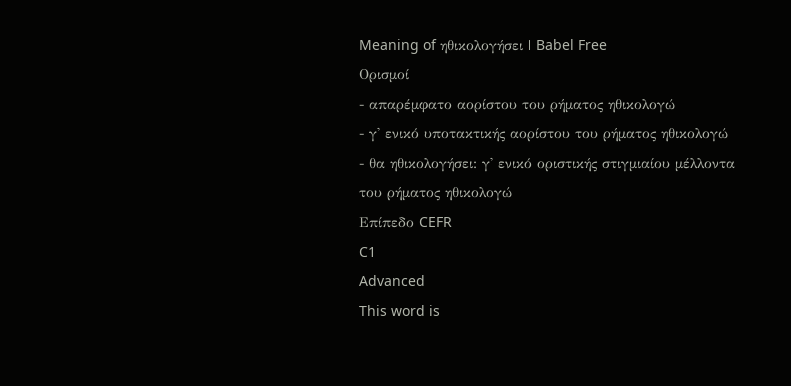Meaning of ηθικολογήσει | Babel Free
Ορισμοί
- απαρέμφατο αορίστου του ρήματος ηθικολογώ
- γ' ενικό υποτακτικής αορίστου του ρήματος ηθικολογώ
- θα ηθικολογήσει: γ' ενικό οριστικής στιγμιαίου μέλλοντα του ρήματος ηθικολογώ
Επίπεδο CEFR
C1
Advanced
This word is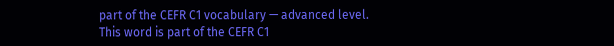part of the CEFR C1 vocabulary — advanced level.
This word is part of the CEFR C1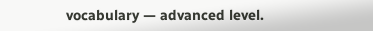vocabulary — advanced level.